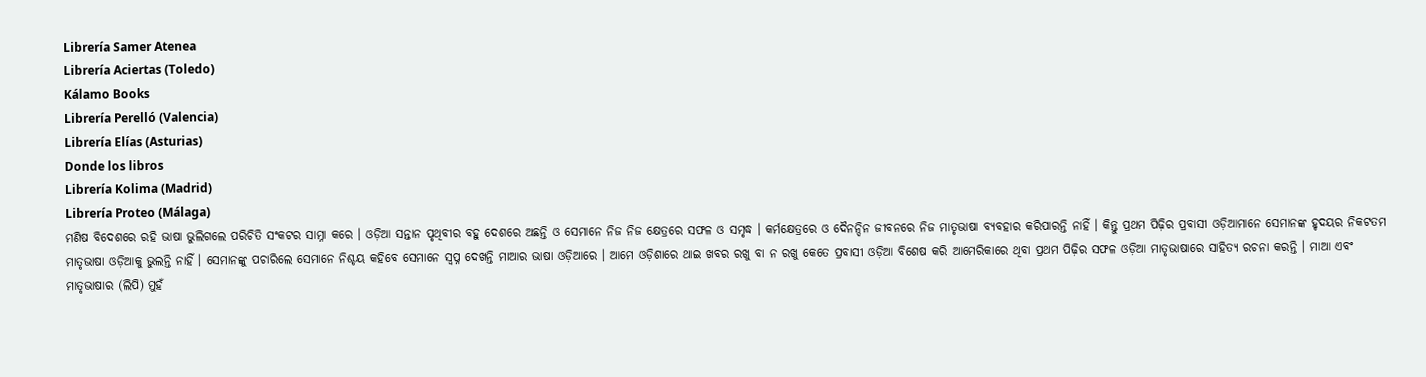Librería Samer Atenea
Librería Aciertas (Toledo)
Kálamo Books
Librería Perelló (Valencia)
Librería Elías (Asturias)
Donde los libros
Librería Kolima (Madrid)
Librería Proteo (Málaga)
ମଣିଷ ବିଦେଶରେ ରହି ଭାଷା ଭୁଲିଗଲେ ପରିଚିତି ସଂକଟର ସାମ୍ନା କରେ । ଓଡ଼ିଆ ସନ୍ତାନ ପୃଥିବୀର ବହୁ ଦେଶରେ ଅଛନ୍ତି ଓ ସେମାନେ ନିଜ ନିଜ କ୍ଷେତ୍ରରେ ସଫଳ ଓ ସମୃଦ୍ଧ । କର୍ମକ୍ଷେତ୍ରରେ ଓ ଦୈନନ୍ଦିନ ଜୀବନରେ ନିଜ ମାତୃଭାଷା ବ୍ୟବହାର କରିପାରନ୍ତି ନାହିଁ । କିନ୍ତୁ ପ୍ରଥମ ପିଢ଼ିର ପ୍ରବାସୀ ଓଡ଼ିଆମାନେ ସେମାନଙ୍କ ହୃଦୟର ନିକଟତମ ମାତୃଭାଷା ଓଡ଼ିଆକୁ ଭୁଲନ୍ତି ନାହିଁ । ସେମାନଙ୍କୁ ପଚାରିଲେ ସେମାନେ ନିଶ୍ଚୟ କହିବେ ସେମାନେ ସ୍ୱପ୍ନ ଦେଖନ୍ତି ମାଆର ଭାଷା ଓଡ଼ିଆରେ । ଆମେ ଓଡ଼ିଶାରେ ଥାଇ ଖବର ରଖୁ ବା ନ ରଖୁ କେତେ ପ୍ରବାସୀ ଓଡ଼ିଆ ବିଶେଷ କରି ଆମେରିକାରେ ଥିବା ପ୍ରଥମ ପିଢ଼ିର ସଫଳ ଓଡ଼ିଆ ମାତୃଭାଷାରେ ସାହିତ୍ୟ ରଚନା କରନ୍ତି । ମାଆ ଏବଂ ମାତୃଭାଷାର (ଲିପି) ମୁହଁ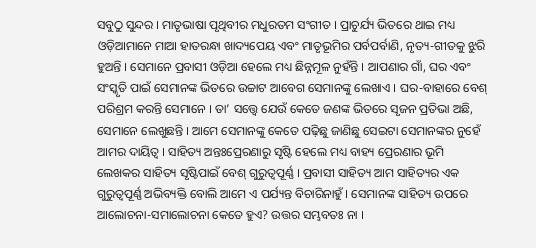ସବୁଠୁ ସୁନ୍ଦର । ମାତୃଭାଷା ପୃଥିବୀର ମଧୁରତମ ସଂଗୀତ । ପ୍ରାଚୁର୍ଯ୍ୟ ଭିତରେ ଥାଇ ମଧ୍ୟ ଓଡ଼ିଆମାନେ ମାଆ ହାତରନ୍ଧା ଖାଦ୍ୟପେୟ ଏବଂ ମାତୃଭୂମିର ପର୍ବପର୍ବାଣି, ନୃତ୍ୟ-ଗୀତକୁ ଝୁରି ହୁଅନ୍ତି । ସେମାନେ ପ୍ରବାସୀ ଓଡ଼ିଆ ହେଲେ ମଧ୍ୟ ଛିନ୍ନମୂଳ ନୁହଁନ୍ତି । ଆପଣାର ଗାଁ, ଘର ଏବଂ ସଂସ୍କୃତି ପାଇଁ ସେମାନଙ୍କ ଭିତରେ ଉଚ୍ଚାଟ ଆବେଗ ସେମାନଙ୍କୁ ଲେଖାଏ । ଘର-ବାହାରେ ବେଶ୍ ପରିଶ୍ରମ କରନ୍ତି ସେମାନେ । ତା’ ସତ୍ତ୍ୱେ ଯେଉଁ କେତେ ଜଣଙ୍କ ଭିତରେ ସୃଜନ ପ୍ରତିଭା ଅଛି, ସେମାନେ ଲେଖୁଛନ୍ତି । ଆମେ ସେମାନଙ୍କୁ କେତେ ପଢ଼ିଛୁ ଜାଣିଛୁ ସେଇଟା ସେମାନଙ୍କର ନୁହେଁ ଆମର ଦାୟିତ୍ୱ । ସାହିତ୍ୟ ଅନ୍ତଃପ୍ରେରଣାରୁ ସୃଷ୍ଟି ହେଲେ ମଧ୍ୟ ବାହ୍ୟ ପ୍ରେରଣାର ଭୂମି ଲେଖକର ସାହିତ୍ୟ ସୃଷ୍ଟିପାଇଁ ବେଶ୍ ଗୁରୁତ୍ୱପୂର୍ଣ୍ଣ । ପ୍ରବାସୀ ସାହିତ୍ୟ ଆମ ସାହିତ୍ୟର ଏକ ଗୁରୁତ୍ୱପୂର୍ଣ୍ଣ ଅଭିବ୍ୟକ୍ତି ବୋଲି ଆମେ ଏ ପର୍ଯ୍ୟନ୍ତ ବିଚାରିନାହୁଁ । ସେମାନଙ୍କ ସାହିତ୍ୟ ଉପରେ ଆଲୋଚନା-ସମାଲୋଚନା କେତେ ହୁଏ? ଉତ୍ତର ସମ୍ଭବତଃ ନା ।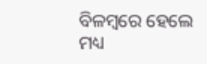ବିଳମ୍ବରେ ହେଲେ ମଧ୍ୟ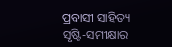ପ୍ରବାସୀ ସାହିତ୍ୟ ସୃଷ୍ଟି-ସମୀକ୍ଷାର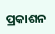ପ୍ରକାଶନ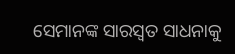ସେମାନଙ୍କ ସାରସ୍ୱତ ସାଧନାକୁ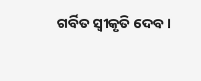ଗର୍ବିତ ସ୍ୱୀକୃତି ଦେବ ।